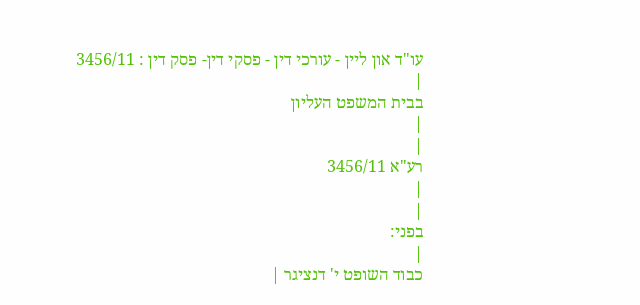עו"ד און ליין - עורכי דין - פסקי דין- פסק דין : 3456/11
|
בבית המשפט העליון
|
|
רע"א 3456/11
|
|
בפני:
|
כבוד השופט י' דנציגר |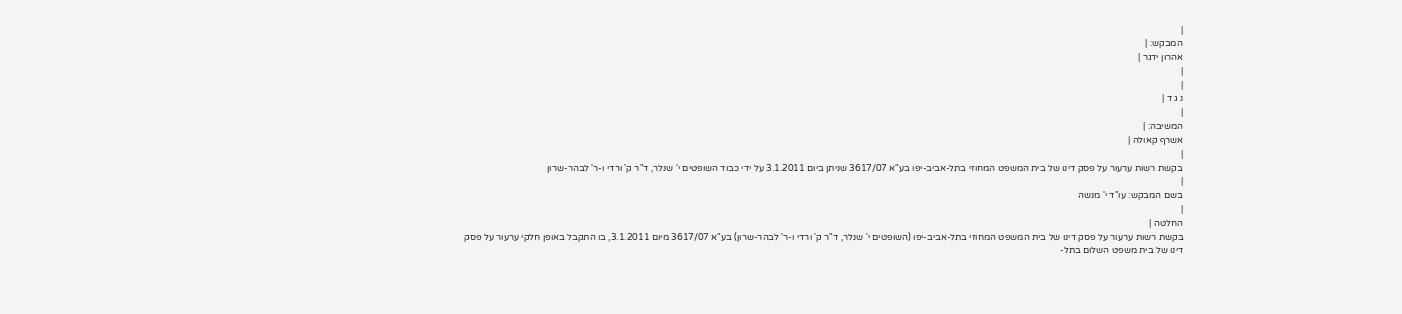|
המבקש: |
אהרון ידגר |
|
|
נ ג ד |
|
המשיבה: |
אשרף קאולה |
|
בקשת רשות ערעור על פסק דינו של בית המשפט המחוזי בתל-אביב-יפו בע"א 3617/07 שניתן ביום 3.1.2011 על ידי כבוד השופטים י' שנלר, ד"ר ק' ורדי ו-ר' לבהר-שרון
|
בשם המבקש: עו"ד י' מנשה
|
החלטה |
בקשת רשות ערעור על פסק דינו של בית המשפט המחוזי בתל-אביב-יפו (השופטים י' שנלר, ד"ר ק' ורדי ו-ר' לבהר-שרון) בע"א 3617/07 מיום 3.1.2011, בו התקבל באופן חלקי ערעור על פסק דינו של בית משפט השלום בתל-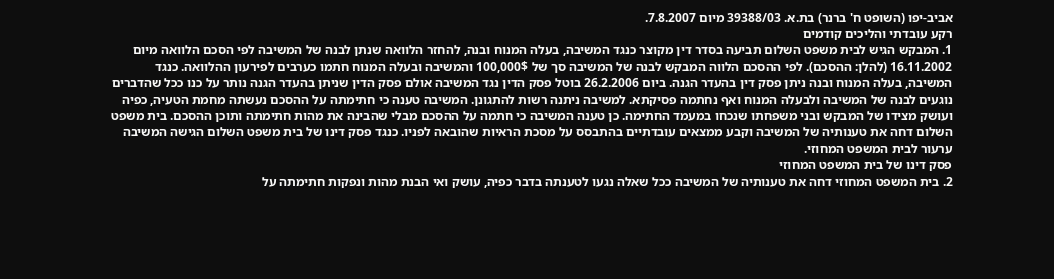אביב-יפו (השופט ח' ברנר) בת.א. 39388/03 מיום 7.8.2007.
רקע עובדתי והליכים קודמים
1. המבקש הגיש לבית משפט השלום תביעה בסדר דין מקוצר כנגד המשיבה, בעלה המנוח ובנה, להחזר הלוואה שנתן לבנה של המשיבה לפי הסכם הלוואה מיום 16.11.2002 (להלן: ההסכם). לפי ההסכם הלווה המבקש לבנה של המשיבה סך של 100,000$ והמשיבה ובעלה המנוח חתמו כערבים לפירעון ההלוואה. כנגד המשיבה, בעלה המנוח ובנה ניתן פסק דין בהעדר הגנה. ביום 26.2.2006 בוטל פסק הדין נגד המשיבה אולם פסק הדין שניתן בהעדר הגנה נותר על כנו ככל שהדברים נוגעים לבנה של המשיבה ולבעלה המנוח ואף נחתמה פסיקתא. למשיבה ניתנה רשות להתגונן. המשיבה טענה כי חתימתה על ההסכם נעשתה מחמת הטעיה, כפיה ועושק מצידו של המבקש ובני משפחתו שנכחו במעמד החתימה. כן טענה המשיבה כי חתמה על ההסכם מבלי שהבינה את מהות חתימתה ותוכן ההסכם. בית משפט השלום דחה את טענותיה של המשיבה וקבע ממצאים עובדתיים בהתבסס על מסכת הראיות שהובאה לפניו. כנגד פסק דינו של בית משפט השלום הגישה המשיבה ערעור לבית המשפט המחוזי.
פסק דינו של בית המשפט המחוזי
2. בית המשפט המחוזי דחה את טענותיה של המשיבה ככל שאלה נגעו לטענתה בדבר כפיה, עושק ואי הבנת מהות ונפקות חתימתה על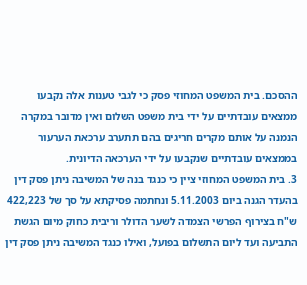ההסכם. בית המשפט המחוזי פסק כי לגבי טענות אלה נקבעו ממצאים עובדתיים על ידי בית משפט השלום ואין מדובר במקרה הנמנה על אותם מקרים חריגים בהם תתערב ערכאת הערעור בממצאים עובדתיים שנקבעו על ידי הערכאה הדיונית.
3. בית המשפט המחוזי ציין כי כנגד בנה של המשיבה ניתן פסק דין בהעדר הגנה ביום 5.11.2003 ונחתמה פסיקתא על סך של 422,223 ש"ח בצירוף הפרשי הצמדה לשער הדולר וריבית כחוק מיום הגשת התביעה ועד ליום התשלום בפועל, ואילו כנגד המשיבה ניתן פסק דין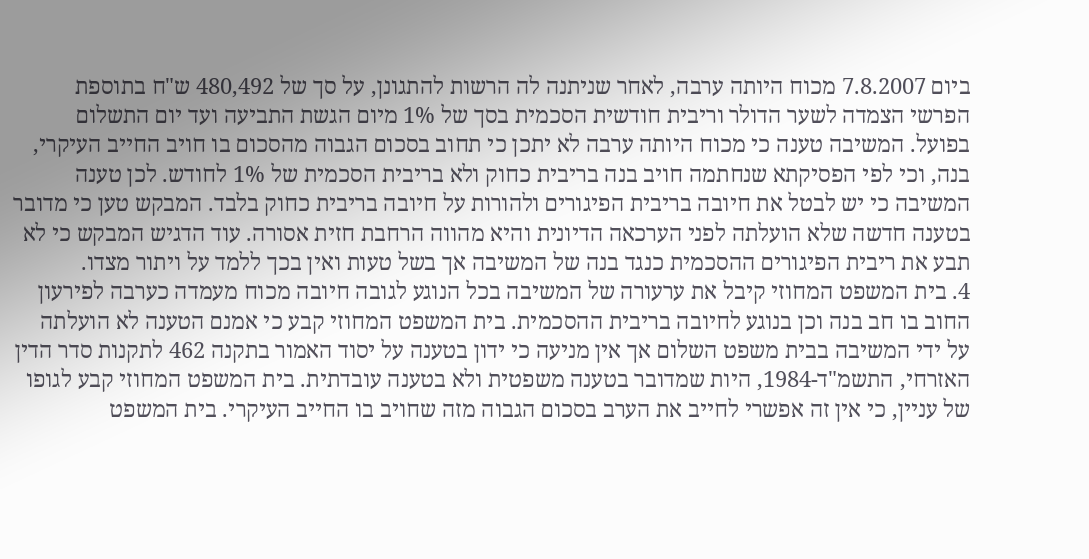ביום 7.8.2007 מכוח היותה ערבה, לאחר שניתנה לה הרשות להתגונן, על סך של 480,492 ש"ח בתוספת הפרשי הצמדה לשער הדולר וריבית חודשית הסכמית בסך של 1% מיום הגשת התביעה ועד יום התשלום בפועל. המשיבה טענה כי מכוח היותה ערבה לא יתכן כי תחוב בסכום הגבוה מהסכום בו חויב החייב העיקרי, בנה, וכי לפי הפסיקתא שנחתמה חויב בנה בריבית כחוק ולא בריבית הסכמית של 1% לחודש. לכן טענה המשיבה כי יש לבטל את חיובה בריבית הפיגורים ולהורות על חיובה בריבית כחוק בלבד. המבקש טען כי מדובר בטענה חדשה שלא הועלתה לפני הערכאה הדיונית והיא מהווה הרחבת חזית אסורה. עוד הדגיש המבקש כי לא תבע את ריבית הפיגורים ההסכמית כנגד בנה של המשיבה אך בשל טעות ואין בכך ללמד על ויתור מצדו.
4. בית המשפט המחוזי קיבל את ערעורה של המשיבה בכל הנוגע לגובה חיובה מכוח מעמדה כערבה לפירעון החוב בו חב בנה וכן בנוגע לחיובה בריבית ההסכמית. בית המשפט המחוזי קבע כי אמנם הטענה לא הועלתה על ידי המשיבה בבית משפט השלום אך אין מניעה כי ידון בטענה על יסוד האמור בתקנה 462 לתקנות סדר הדין האזרחי, התשמ"ד-1984, היות שמדובר בטענה משפטית ולא בטענה עובדתית. בית המשפט המחוזי קבע לגופו של עניין, כי אין זה אפשרי לחייב את הערב בסכום הגבוה מזה שחויב בו החייב העיקרי. בית המשפט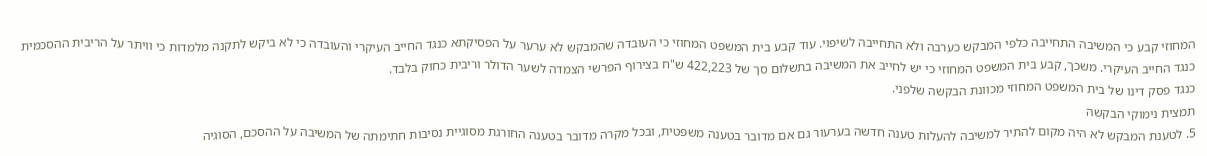המחוזי קבע כי המשיבה התחייבה כלפי המבקש כערבה ולא התחייבה לשיפוי. עוד קבע בית המשפט המחוזי כי העובדה שהמבקש לא ערער על הפסיקתא כנגד החייב העיקרי והעובדה כי לא ביקש לתקנה מלמדות כי וויתר על הריבית ההסכמית כנגד החייב העיקרי. משכך, קבע בית המשפט המחוזי כי יש לחייב את המשיבה בתשלום סך של 422,223 ש"ח בצירוף הפרשי הצמדה לשער הדולר וריבית כחוק בלבד.
כנגד פסק דינו של בית המשפט המחוזי מכוונת הבקשה שלפני.
תמצית נימוקי הבקשה
5. לטענת המבקש לא היה מקום להתיר למשיבה להעלות טענה חדשה בערעור גם אם מדובר בטענה משפטית, ובכל מקרה מדובר בטענה החורגת מסוגיית נסיבות חתימתה של המשיבה על ההסכם, הסוגיה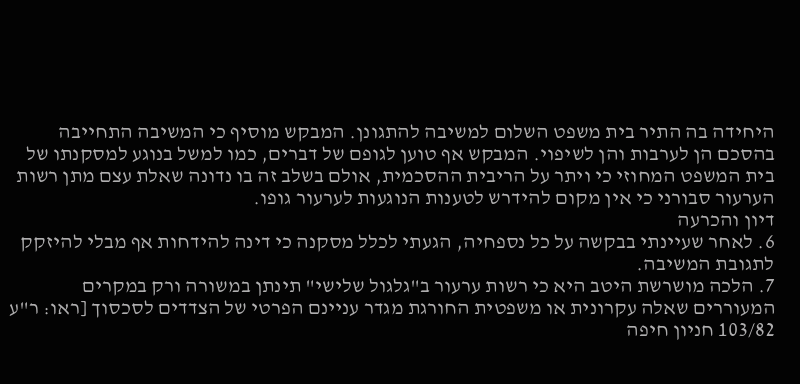היחידה בה התיר בית משפט השלום למשיבה להתגונן. המבקש מוסיף כי המשיבה התחייבה בהסכם הן לערבות והן לשיפוי. המבקש אף טוען לגופם של דברים, כמו למשל בנוגע למסקנתו של בית המשפט המחוזי כי ויתר על הריבית ההסכמית, אולם בשלב זה בו נדונה שאלת עצם מתן רשות הערעור סבורני כי אין מקום להידרש לטענות הנוגעות לערעור גופו.
דיון והכרעה
6. לאחר שעיינתי בבקשה על כל נספחיה, הגעתי לכלל מסקנה כי דינה להידחות אף מבלי להיזקק לתגובת המשיבה.
7. הלכה מושרשת היטב היא כי רשות ערעור ב"גלגול שלישי" תינתן במשורה ורק במקרים המעוררים שאלה עקרונית או משפטית החורגת מגדר עניינם הפרטי של הצדדים לסכסוך [ראו: ר"ע 103/82 חניון חיפה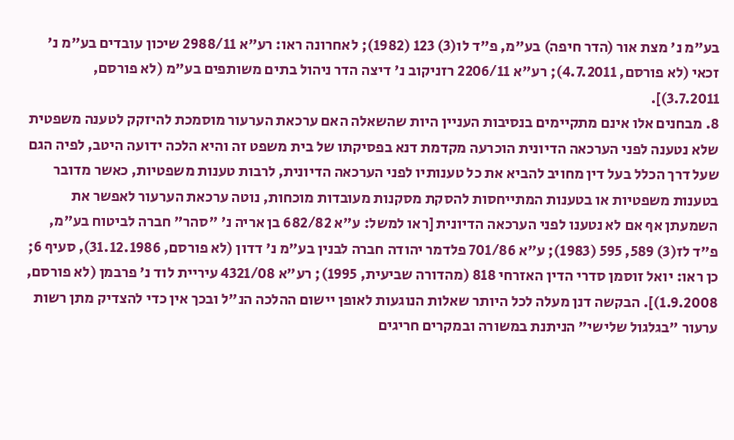בע"מ נ' מצת אור (הדר חיפה) בע"מ, פ"ד לו(3) 123 (1982); לאחרונה ראו: רע"א 2988/11 שיכון עובדים בע"מ נ' זכאי (לא פורסם, 4.7.2011); רע"א 2206/11 רזניקוב נ' דיצה הדר ניהול בתים משותפים בע"מ (לא פורסם, 3.7.2011)].
8. מבחנים אלו אינם מתקיימים בנסיבות העניין היות שהשאלה האם ערכאת הערעור מוסמכת להיזקק לטענה משפטית שלא נטענה לפני הערכאה הדיונית הוכרעה מקדמת דנא בפסיקתו של בית משפט זה והיא הלכה ידועה היטב, לפיה הגם שעל דרך הכלל בעל דין מחויב להביא את כל טענותיו לפני הערכאה הדיונית, לרבות טענות משפטיות, כאשר מדובר בטענות משפטיות או בטענות המתייחסות להסקת מסקנות מעובדות מוכחות, נוטה ערכאת הערעור לאפשר את השמעתן אף אם לא נטענו לפני הערכאה הדיונית [ראו למשל: ע"א 682/82 בן אריה נ' "סהר" חברה לביטוח בע"מ, פ"ד לז(3) 589, 595 (1983); ע"א 701/86 פלדמר יהודה חברה לבנין בע"מ נ' דדון (לא פורסם, 31.12.1986), סעיף 6; כן ראו: יואל זוסמן סדרי הדין האזרחי 818 (מהדורה שביעית, 1995); רע"א 4321/08 עיריית לוד נ' פרבמן (לא פורסם, 1.9.2008)]. הבקשה דנן מעלה לכל היותר שאלות הנוגעות לאופן יישום ההלכה הנ"ל ובכך אין כדי להצדיק מתן רשות ערעור "בגלגול שלישי" הניתנת במשורה ובמקרים חריגים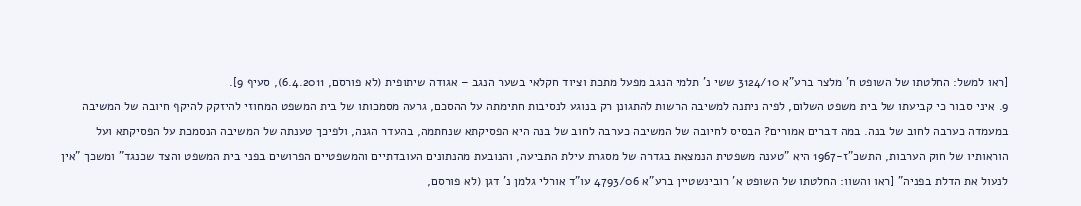[ראו למשל: החלטתו של השופט ח' מלצר ברע"א 3124/10 ששי נ' תלמי הנגב מפעל מתכת וציוד חקלאי בשער הנגב – אגודה שיתופית (לא פורסם, 6.4.2011), סעיף 9].
9. איני סבור כי קביעתו של בית משפט השלום, לפיה ניתנה למשיבה הרשות להתגונן רק בנוגע לנסיבות חתימתה על ההסכם, גרעה מסמכותו של בית המשפט המחוזי להיזקק להיקף חיובה של המשיבה במעמדה כערבה לחוב של בנה. במה דברים אמורים? הבסיס לחיובה של המשיבה כערבה לחוב של בנה היא הפסיקתא שנחתמה, בהעדר הגנה, ולפיכך טענתה של המשיבה הנסמכת על הפסיקתא ועל הוראותיו של חוק הערבות, התשכ"ז-1967 היא "טענה משפטית הנמצאת בגדרה של מסגרת עילת התביעה, והנובעת מהנתונים העובדתיים והמשפטיים הפרושים בפני בית המשפט והצד שכנגד" ומשכך "אין לנעול את הדלת בפניה" [ראו והשוו: החלטתו של השופט א' רובינשטיין ברע"א 4793/06 עו"ד אורלי גלמן נ' דגן (לא פורסם,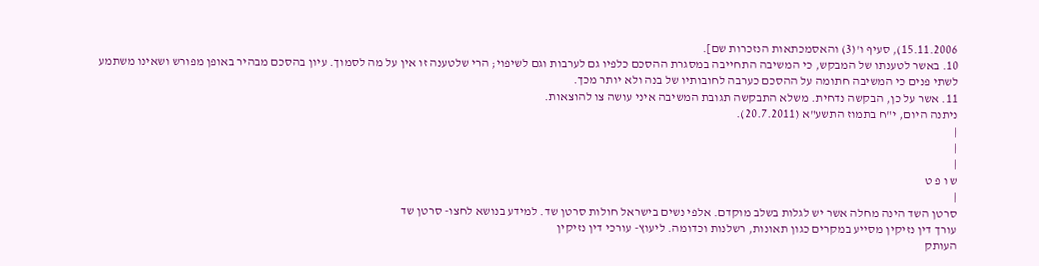15.11.2006), סעיף ו'(3) והאסמכתאות הנזכרות שם].
10. באשר לטענתו של המבקש, כי המשיבה התחייבה במסגרת ההסכם כלפיו גם לערבות וגם לשיפוי; הרי שלטענה זו אין על מה לסמוך. עיון בהסכם מבהיר באופן מפורש ושאינו משתמע לשתי פנים כי המשיבה חתומה על ההסכם כערבה לחובותיו של בנה ולא יותר מכך.
11. אשר על כן, הבקשה נדחית. משלא התבקשה תגובת המשיבה איני עושה צו להוצאות.
ניתנה היום, י"ח בתמוז התשע"א (20.7.2011).
|
|
|
ש ו פ ט
|
סרטן השד הינה מחלה אשר יש לגלות בשלב מוקדם. אלפי נשים בישראל חולות סרטן שד. למידע בנושא לחצו- סרטן שד
עורך דין נזיקין מסייע במקרים כגון תאונות, רשלנות וכדומה. ליעוץ- עורכי דין נזיקין
העותק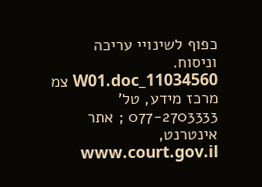כפוף לשינויי עריכה וניסוח. 11034560_W01.doc צמ
מרכז מידע, טל' 077-2703333 ; אתר אינטרנט, www.court.gov.il